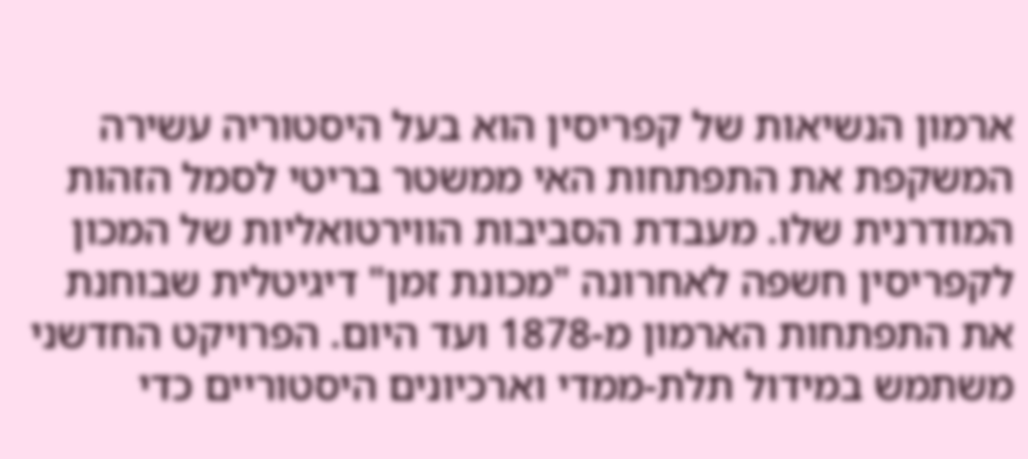ארמון הנשיאות של קפריסין הוא בעל היסטוריה עשירה המשקפת את התפתחות האי ממשטר בריטי לסמל הזהות המודרנית שלו. מעבדת הסביבות הווירטואליות של המכון לקפריסין חשפה לאחרונה "מכונת זמן" דיגיטלית שבוחנת את התפתחות הארמון מ-1878 ועד היום. הפרויקט החדשני משתמש במידול תלת-ממדי וארכיונים היסטוריים כדי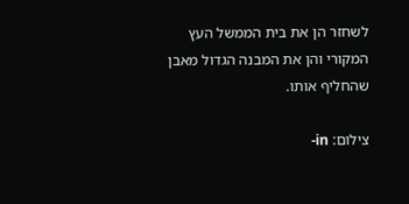לשחזר הן את בית הממשל העץ המקורי והן את המבנה הגדול מאבן שהחליף אותו.

צילום: in-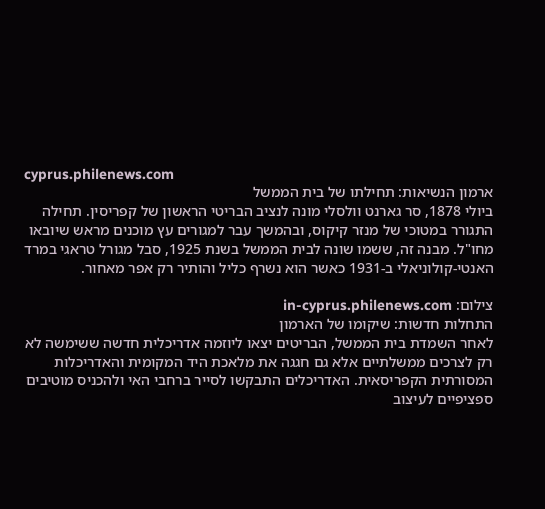cyprus.philenews.com
ארמון הנשיאות: תחילתו של בית הממשל
ביולי 1878, סר גארנט וולסלי מונה לנציב הבריטי הראשון של קפריסין. תחילה התגורר במטוכי של מנזר קיקוס, ובהמשך עבר למגורים עץ מוכנים מראש שיובאו מחו"ל. מבנה זה, ששמו שונה לבית הממשל בשנת 1925, סבל מגורל טראגי במרד האנטי-קולוניאלי ב-1931 כאשר הוא נשרף כליל והותיר רק אפר מאחור.

צילום: in-cyprus.philenews.com
התחלות חדשות: שיקומו של הארמון
לאחר השמדת בית הממשל, הבריטים יצאו ליוזמה אדריכלית חדשה ששימשה לא רק לצרכים ממשלתיים אלא גם חגגה את מלאכת היד המקומית והאדריכלות המסורתית הקפריסאית. האדריכלים התבקשו לסייר ברחבי האי ולהכניס מוטיבים ספציפיים לעיצוב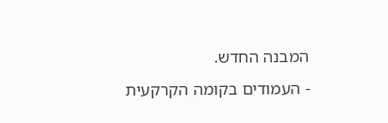המבנה החדש.
- העמודים בקומה הקרקעית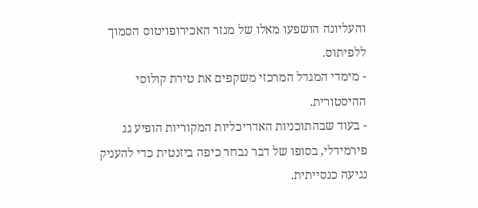והעליונה הושפעו מאלו של מנזר האכירופויטוס הסמוך ללפיתוס.
- מימדי המגדל המרכזי משקפים את טירת קולוסי ההיסטורית.
- בעוד שבהתוכניות האדריכליות המקוריות הופיע גג פירמידלי, בסופו של דבר נבחר כיפה ביזנטית כדי להעניק נגיעה כנסייתית.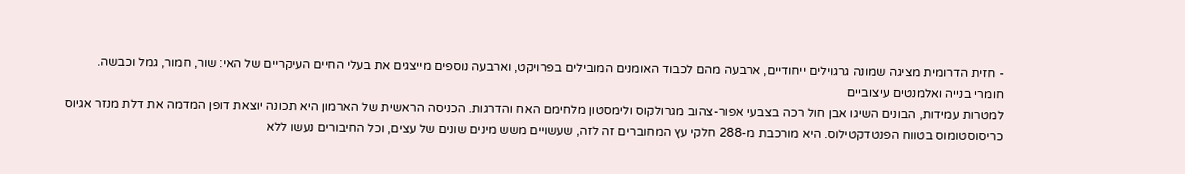- חזית הדרומית מציגה שמונה גרגוילים ייחודיים, ארבעה מהם לכבוד האומנים המובילים בפרויקט, וארבעה נוספים מייצגים את בעלי החיים העיקריים של האי: שור, חמור, גמל וכבשה.
חומרי בנייה ואלמנטים עיצוביים
למטרות עמידות, הבונים השיגו אבן חול רכה בצבעי אפור-צהוב מגרולקוס ולימסטון מלחימם האח והדרגות. הכניסה הראשית של הארמון היא תכונה יוצאת דופן המדמה את דלת מנזר אגיוס כריסוסטומוס בטווח הפנטדקטילוס. היא מורכבת מ-288 חלקי עץ המחוברים זה לזה, שעשויים משש מינים שונים של עצים, וכל החיבורים נעשו ללא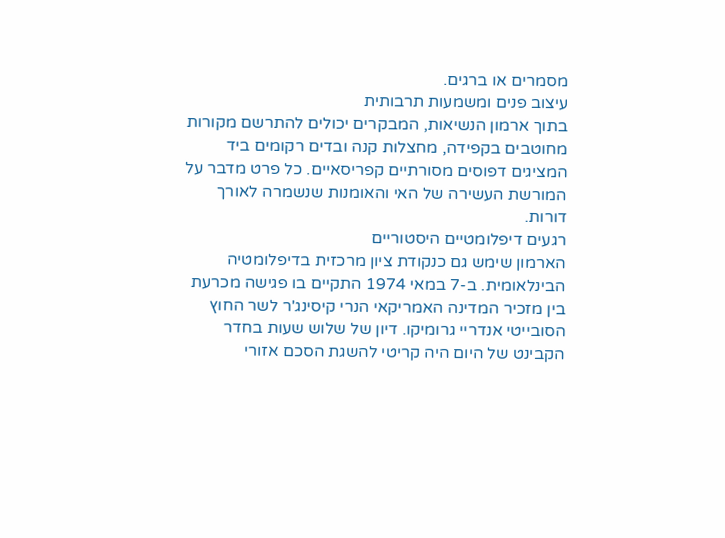מסמרים או ברגים.
עיצוב פנים ומשמעות תרבותית
בתוך ארמון הנשיאות, המבקרים יכולים להתרשם מקורות מחוטבים בקפידה, מחצלות קנה ובדים רקומים ביד המציגים דפוסים מסורתיים קפריסאיים. כל פרט מדבר על המורשת העשירה של האי והאומנות שנשמרה לאורך דורות.
רגעים דיפלומטיים היסטוריים
הארמון שימש גם כנקודת ציון מרכזית בדיפלומטיה הבינלאומית. ב-7 במאי 1974 התקיים בו פגישה מכרעת בין מזכיר המדינה האמריקאי הנרי קיסינג'ר לשר החוץ הסובייטי אנדריי גרומיקו. דיון של שלוש שעות בחדר הקבינט של היום היה קריטי להשגת הסכם אזורי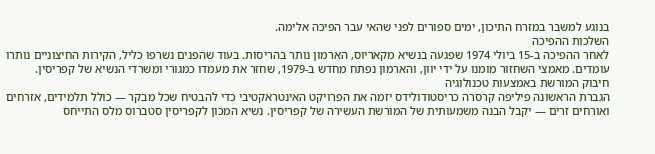בנוגע למשבר במזרח התיכון, ימים ספורים לפני שהאי עבר הפיכה אלימה.
השלכות ההפיכה
לאחר ההפיכה ב-15 ביולי 1974 שפגעה בנשיא מקאריוס, הארמון נותר בהריסות. בעוד שהפנים נשרפו כליל, הקירות החיצוניים נותרו עומדים. מאמצי השחזור מומנו על ידי יוון, והארמון נפתח מחדש ב-1979, שחזר את מעמדו כמגורי ומשרדי הנשיא של קפריסין.
חיבוק המורשת באמצעות טכנולוגיה
הגברת הראשונה פיליפה קרסרה כריסטודולידס יזמה את הפרויקט האינטראקטיבי כדי להבטיח שכל מבקר — כולל תלמידים, אזרחים ואורחים זרים — יקבל הבנה משמעותית של המורשת העשירה של קפריסין. נשיא המכון לקפריסין סטברוס מלס התייחס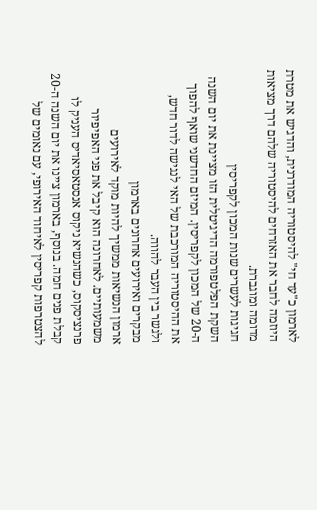לארמון כ"עד חי" להיסטוריה המודרנית, והדגיש את מטרת היוזמה לחבר את האזרחים להיסטוריה שלהם דרך מציאות מדומה ומוגברת.
חגיגות לעשרים שנות המכון לקפריסין
השקת הפלטפורמה הדיגיטלית הזו מציינת את יום השנה ה-20 של המכון לקפריסין. המיזם החדשני שואף להפוך את ההיסטוריה המורכבת של האי לנגישה לדור חדש, ולגשר בין העבר להווה.
מבקרים ואירועים אחרונים בארמון
ארמון הנשיאות ממשיך להיות מוקד לאירועים משמעותיים. לאחרונה הוא קיבל את פני האפיפיור פרנציסקוס, כשהנשיא ניקוס אנסטאסיאדיס העניק לו קבלת פנים חמה. בנוסף, בארמון ציינו את יום השנה ה-20 להצטרפות קפריסין לאיחוד האירופי, עם נאומים של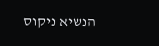הנשיא ניקוס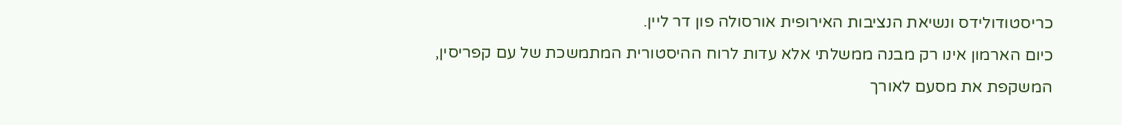כריסטודולידס ונשיאת הנציבות האירופית אורסולה פון דר ליין.
כיום הארמון אינו רק מבנה ממשלתי אלא עדות לרוח ההיסטורית המתמשכת של עם קפריסין, המשקפת את מסעם לאורך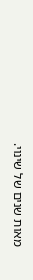מאות שנים של שינוי.